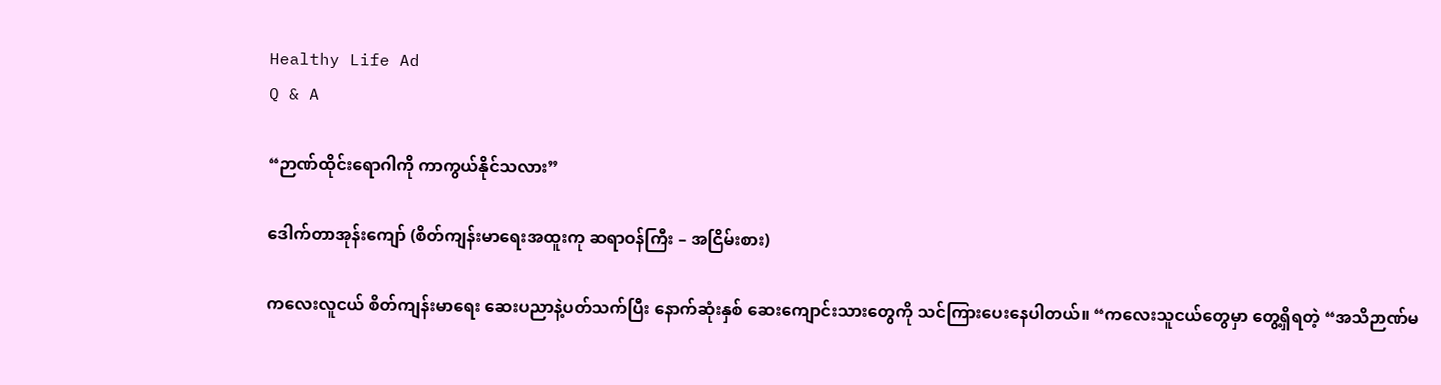Healthy Life Ad
Q & A

“ဉာဏ်ထိုင်းရောဂါကို ကာကွယ်နိုင်သလား”

ဒေါက်တာအုန်းကျော် (စိတ်ကျန်းမာရေးအထူးကု ဆရာဝန်ကြီး – အငြိမ်းစား)

ကလေးလူငယ် စိတ်ကျန်းမာရေး ဆေးပညာနဲ့ပတ်သက်ပြီး နောက်ဆုံးနှစ် ဆေးကျောင်းသားတွေကို သင်ကြားပေးနေပါတယ်။ “ကလေးသူငယ်တွေမှာ တွေ့ရှိရတဲ့ “အသိဉာဏ်မ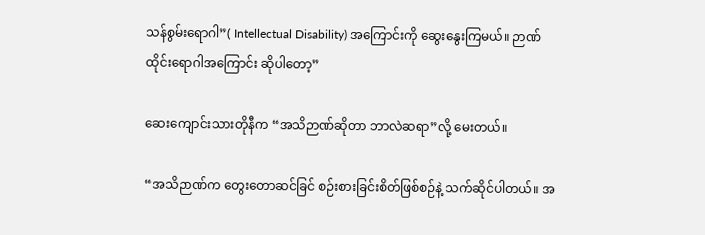သန်စွမ်းရောဂါ”( Intellectual Disability) အကြောင်းကို ဆွေးနွေးကြမယ်။ ဉာဏ်ထိုင်းရောဂါအကြောင်း ဆိုပါတော့”

ဆေးကျောင်းသားတိုနီက “အသိဉာဏ်ဆိုတာ ဘာလဲဆရာ”လို့ မေးတယ်။

“အသိဉာဏ်က တွေးတောဆင်ခြင် စဉ်းစားခြင်းစိတ်ဖြစ်စဉ်နဲ့ သက်ဆိုင်ပါတယ်။ အ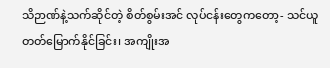သိဉာဏ်နဲ့သက်ဆိုင်တဲ့ စိတ်စွမ်းအင် လုပ်ငန်းတွေကတော့- သင်ယူတတ်မြောက်နိုင်ခြင်း၊ အကျိုးအ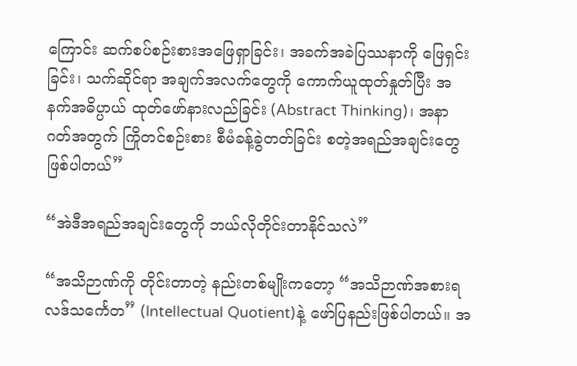ကြောင်း ဆက်စပ်စဉ်းစားအဖြေရှာခြင်း၊ အခက်အခဲပြဿနာကို ဖြေရှင်းခြင်း၊ သက်ဆိုင်ရာ အချက်အလက်တွေကို ကောက်ယူထုတ်နှုတ်ပြီး အနက်အဓိပ္ပာယ် ထုတ်ဖော်နားလည်ခြင်း (Abstract Thinking)၊ အနာဂတ်အတွက် ကြိုတင်စဉ်းစား စီမံခန့်ခွဲတတ်ခြင်း စတဲ့အရည်အချင်းတွေဖြစ်ပါတယ်”

“အဲဒီအရည်အချင်းတွေကို ဘယ်လိုတိုင်းတာနိုင်သလဲ”

“အသိဉာဏ်ကို တိုင်းတာတဲ့ နည်းတစ်မျိုးကတော့ “အသိဉာဏ်အစားရလဒ်သင်္ကေတ” (Intellectual Quotient)နဲ့ ဖော်ပြနည်းဖြစ်ပါတယ်။ အ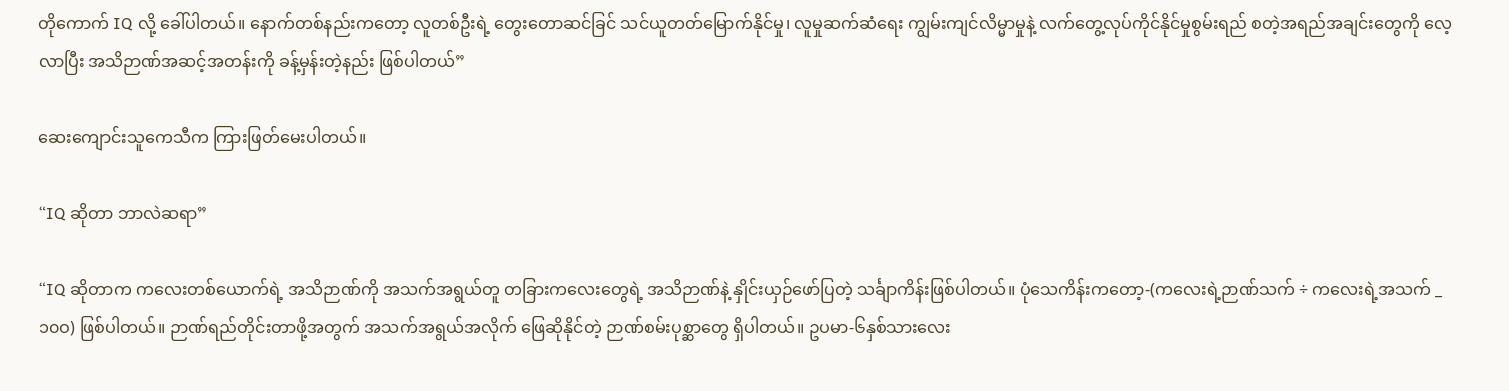တိုကောက် IQ လို့ ခေါ်ပါတယ်။ နောက်တစ်နည်းကတော့ လူတစ်ဦးရဲ့ တွေးတောဆင်ခြင် သင်ယူတတ်မြောက်နိုင်မှု၊ လူမှုဆက်ဆံရေး ကျွမ်းကျင်လိမ္မာမှုနဲ့ လက်တွေ့လုပ်ကိုင်နိုင်မှုစွမ်းရည် စတဲ့အရည်အချင်းတွေကို လေ့လာပြီး အသိဉာဏ်အဆင့်အတန်းကို ခန့်မှန်းတဲ့နည်း ဖြစ်ပါတယ်”

ဆေးကျောင်းသူကေသီက ကြားဖြတ်မေးပါတယ်။

“IQ ဆိုတာ ဘာလဲဆရာ”

“IQ ဆိုတာက ကလေးတစ်ယောက်ရဲ့ အသိဉာဏ်ကို အသက်အရွယ်တူ တခြားကလေးတွေရဲ့ အသိဉာဏ်နဲ့ နှိုင်းယှဉ်ဖော်ပြတဲ့ သင်္ချာကိန်းဖြစ်ပါတယ်။ ပုံသေကိန်းကတော့-(ကလေးရဲ့ဉာဏ်သက် ÷ ကလေးရဲ့အသက် _၁၀ဝ) ဖြစ်ပါတယ်။ ဉာဏ်ရည်တိုင်းတာဖို့အတွက် အသက်အရွယ်အလိုက် ဖြေဆိုနိုင်တဲ့ ဉာဏ်စမ်းပုစ္ဆာတွေ ရှိပါတယ်။ ဥပမာ-၆နှစ်သားလေး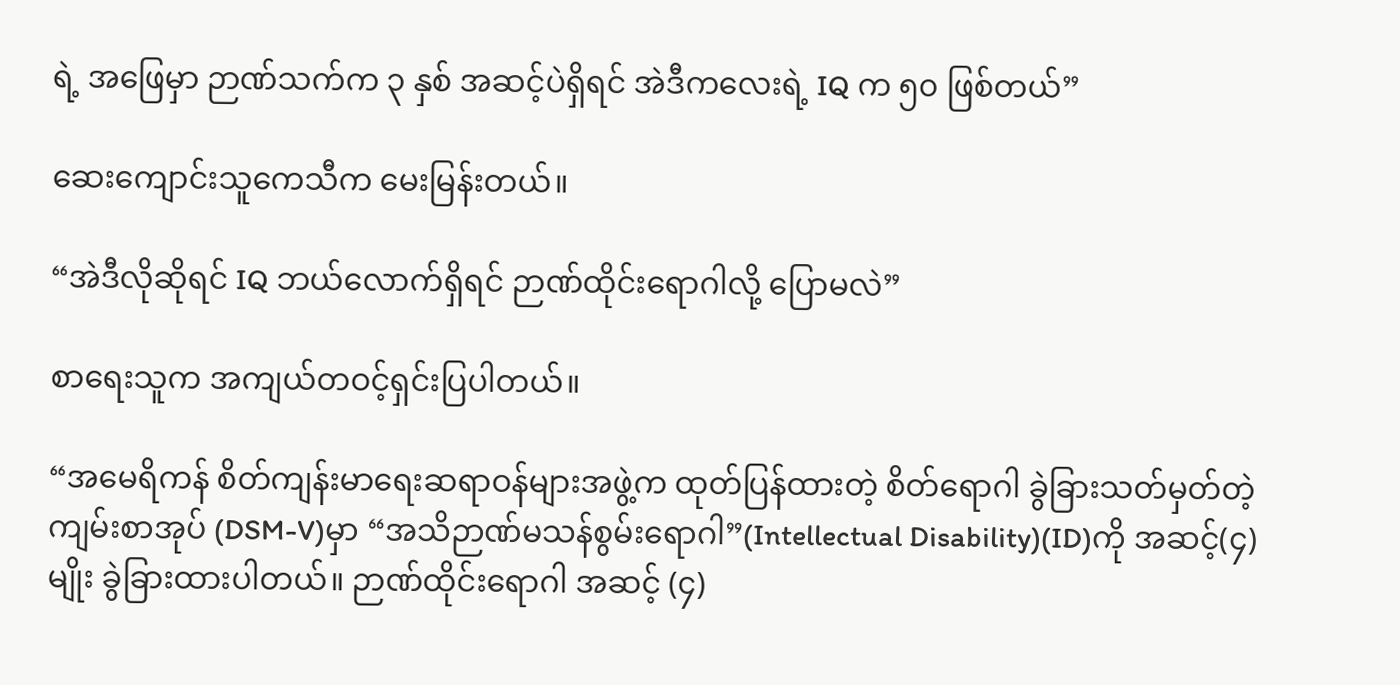ရဲ့ အဖြေမှာ ဉာဏ်သက်က ၃ နှစ် အဆင့်ပဲရှိရင် အဲဒီကလေးရဲ့ IQ က ၅၀ ဖြစ်တယ်”

ဆေးကျောင်းသူကေသီက မေးမြန်းတယ်။

“အဲဒီလိုဆိုရင် IQ ဘယ်လောက်ရှိရင် ဉာဏ်ထိုင်းရောဂါလို့ ပြောမလဲ”

စာရေးသူက အကျယ်တဝင့်ရှင်းပြပါတယ်။

“အမေရိကန် စိတ်ကျန်းမာရေးဆရာဝန်များအဖွဲ့က ထုတ်ပြန်ထားတဲ့ စိတ်ရောဂါ ခွဲခြားသတ်မှတ်တဲ့ ကျမ်းစာအုပ် (DSM-V)မှာ “အသိဉာဏ်မသန်စွမ်းရောဂါ”(Intellectual Disability)(ID)ကို အဆင့်(၄)မျိုး ခွဲခြားထားပါတယ်။ ဉာဏ်ထိုင်းရောဂါ အဆင့် (၄)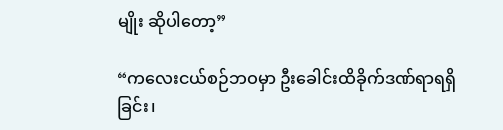မျိုး ဆိုပါတော့”

“ကလေးငယ်စဉ်ဘဝမှာ ဦးခေါင်းထိခိုက်ဒဏ်ရာရရှိခြင်း၊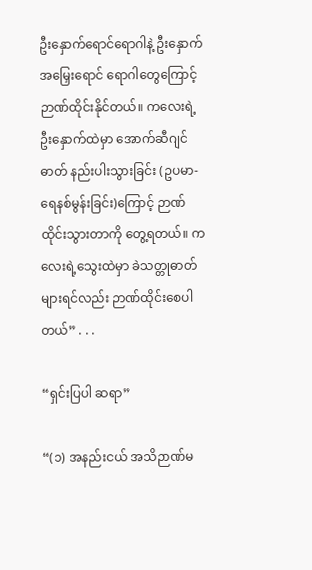ဦးနှောက်ရောင်ရောဂါနဲ့ ဦးနှောက်အမြှေးရောင် ရောဂါတွေကြောင့် ဉာဏ်ထိုင်းနိုင်တယ်။ ကလေးရဲ့ ဦးနှောက်ထဲမှာ အောက်ဆီဂျင်ဓာတ် နည်းပါးသွားခြင်း (ဥပမာ-ရေနစ်မွန်းခြင်း)ကြောင့် ဉာဏ်ထိုင်းသွားတာကို တွေ့ရတယ်။ ကလေးရဲ့သွေးထဲမှာ ခဲသတ္တုဓာတ်များရင်လည်း ဉာဏ်ထိုင်းစေပါတယ်” . . .

“ရှင်းပြပါ ဆရာ”

“(၁) အနည်းငယ် အသိဉာဏ်မ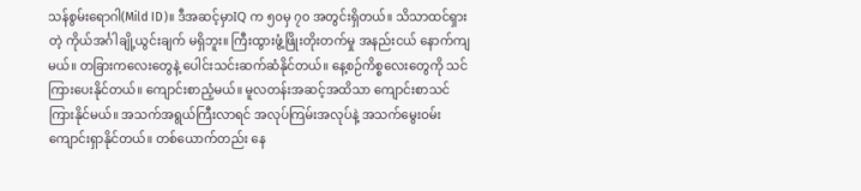သန်စွမ်းရောဂါ(Mild ID)။ ဒီအဆင့်မှာIQ က ၅၀မှ ၇၀ အတွင်းရှိတယ်။ သိသာထင်ရှားတဲ့ ကိုယ်အင်္ဂါချို့ယွင်းချက် မရှိဘူး။ ကြီးထွားဖွံ့ဖြိုးတိုးတက်မှု အနည်းငယ် နောက်ကျမယ်။ တခြားကလေးတွေနဲ့ ပေါင်းသင်းဆက်ဆံနိုင်တယ်။ နေ့စဉ်ကိစ္စလေးတွေကို သင်ကြားပေးနိုင်တယ်။ ကျောင်းစာညံ့မယ်။ မူလတန်းအဆင့်အထိသာ ကျောင်းစာသင်ကြားနိုင်မယ်။ အသက်အရွယ်ကြီးလာရင် အလုပ်ကြမ်းအလုပ်နဲ့ အသက်မွေးဝမ်းကျောင်းရှာနိုင်တယ်။ တစ်ယောက်တည်း နေ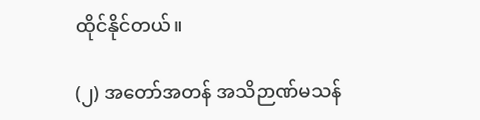ထိုင်နိုင်တယ်။

(၂) အတော်အတန် အသိဉာဏ်မသန်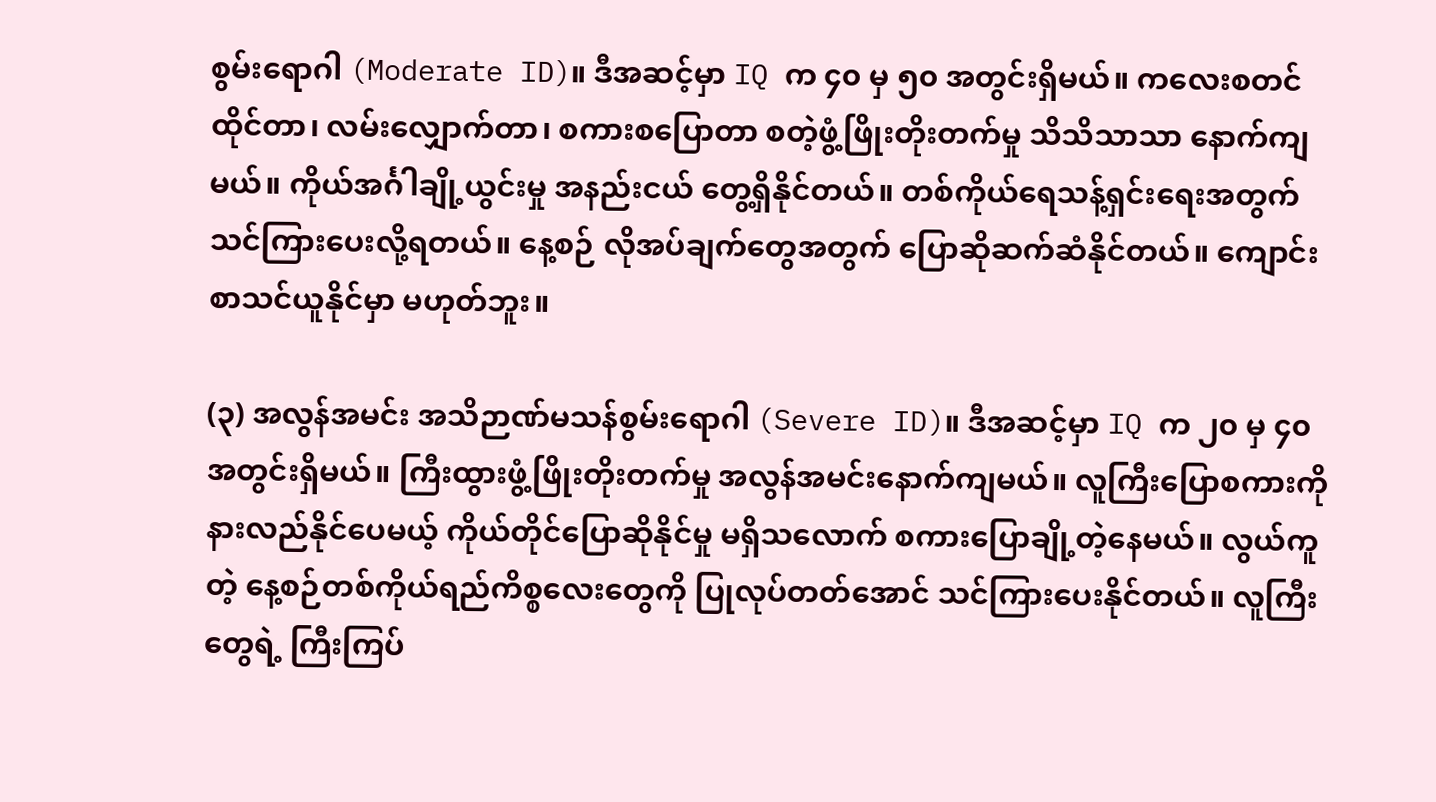စွမ်းရောဂါ (Moderate ID)။ ဒီအဆင့်မှာ IQ က ၄၀ မှ ၅၀ အတွင်းရှိမယ်။ ကလေးစတင်ထိုင်တာ၊ လမ်းလျှောက်တာ၊ စကားစပြောတာ စတဲ့ဖွံ့ဖြိုးတိုးတက်မှု သိသိသာသာ နောက်ကျမယ်။ ကိုယ်အင်္ဂါချို့ယွင်းမှု အနည်းငယ် တွေ့ရှိနိုင်တယ်။ တစ်ကိုယ်ရေသန့်ရှင်းရေးအတွက် သင်ကြားပေးလို့ရတယ်။ နေ့စဉ် လိုအပ်ချက်တွေအတွက် ပြောဆိုဆက်ဆံနိုင်တယ်။ ကျောင်းစာသင်ယူနိုင်မှာ မဟုတ်ဘူး။

(၃) အလွန်အမင်း အသိဉာဏ်မသန်စွမ်းရောဂါ (Severe ID)။ ဒီအဆင့်မှာ IQ က ၂၀ မှ ၄၀ အတွင်းရှိမယ်။ ကြီးထွားဖွံ့ဖြိုးတိုးတက်မှု အလွန်အမင်းနောက်ကျမယ်။ လူကြီးပြောစကားကို နားလည်နိုင်ပေမယ့် ကိုယ်တိုင်ပြောဆိုနိုင်မှု မရှိသလောက် စကားပြောချို့တဲ့နေမယ်။ လွယ်ကူတဲ့ နေ့စဉ်တစ်ကိုယ်ရည်ကိစ္စလေးတွေကို ပြုလုပ်တတ်အောင် သင်ကြားပေးနိုင်တယ်။ လူကြီးတွေရဲ့ ကြီးကြပ်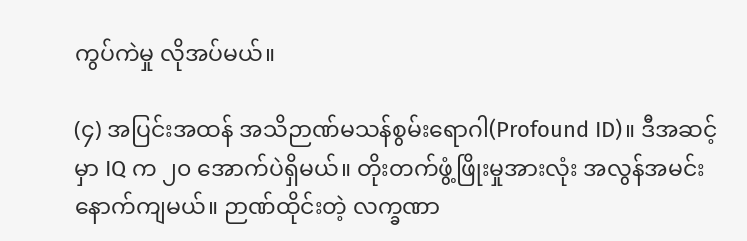ကွပ်ကဲမှု လိုအပ်မယ်။

(၄) အပြင်းအထန် အသိဉာဏ်မသန်စွမ်းရောဂါ(Profound ID)။ ဒီအဆင့်မှာ IQ က ၂၀ အောက်ပဲရှိမယ်။ တိုးတက်ဖွံ့ဖြိုးမှုအားလုံး အလွန်အမင်း နောက်ကျမယ်။ ဉာဏ်ထိုင်းတဲ့ လက္ခဏာ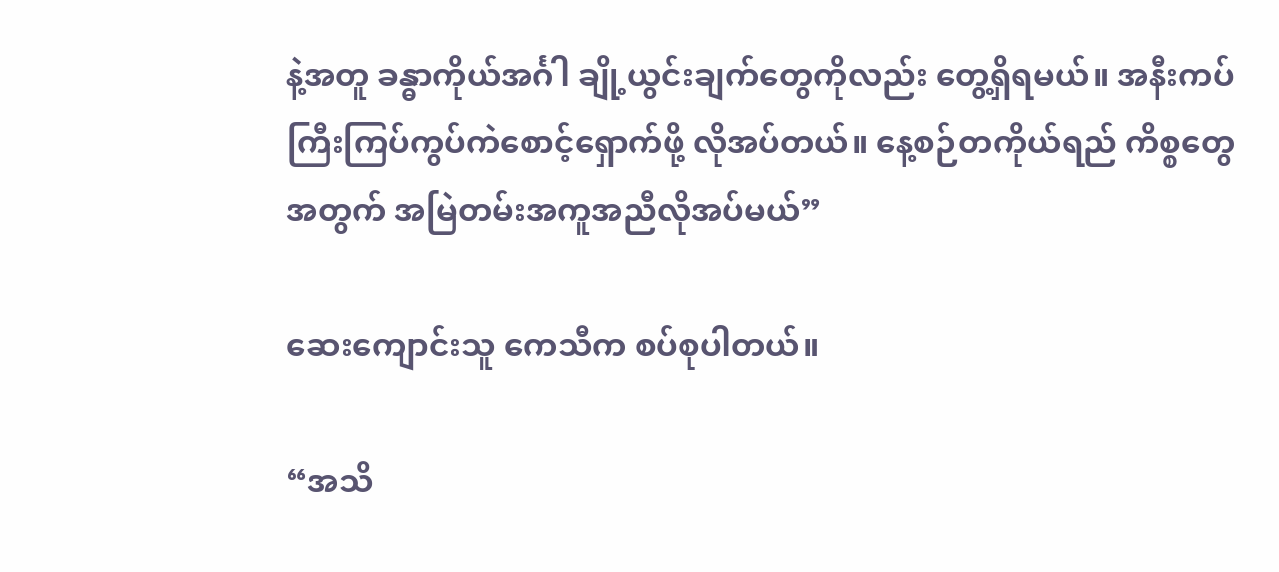နဲ့အတူ ခန္ဓာကိုယ်အင်္ဂါ ချို့ယွင်းချက်တွေကိုလည်း တွေ့ရှိရမယ်။ အနီးကပ်ကြီးကြပ်ကွပ်ကဲစောင့်ရှောက်ဖို့ လိုအပ်တယ်။ နေ့စဉ်တကိုယ်ရည် ကိစ္စတွေအတွက် အမြဲတမ်းအကူအညီလိုအပ်မယ်”

ဆေးကျောင်းသူ ကေသီက စပ်စုပါတယ်။

“အသိ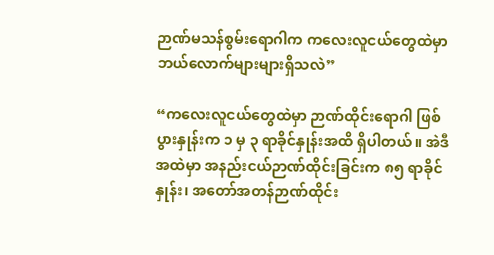ဉာဏ်မသန်စွမ်းရောဂါက ကလေးလူငယ်တွေထဲမှာ ဘယ်လောက်များများရှိသလဲ”

“ကလေးလူငယ်တွေထဲမှာ ဉာဏ်ထိုင်းရောဂါ ဖြစ်ပွားနှုန်းက ၁ မှ ၃ ရာခိုင်နှုန်းအထိ ရှိပါတယ်။ အဲဒီအထဲမှာ အနည်းငယ်ဉာဏ်ထိုင်းခြင်းက ၈၅ ရာခိုင်နှုန်း၊ အတော်အတန်ဉာဏ်ထိုင်း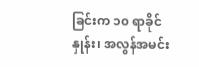ခြင်းက ၁၀ ရာခိုင်နှုန်း၊ အလွန်အမင်း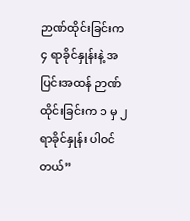ဉာဏ်ထိုင်းခြင်းက ၄ ရာခိုင်နှုန်းနဲ့ အပြင်းအထန် ဉာဏ်ထိုင်းခြင်းက ၁ မှ ၂ ရာခိုင်နှုန်း ပါဝင်တယ်”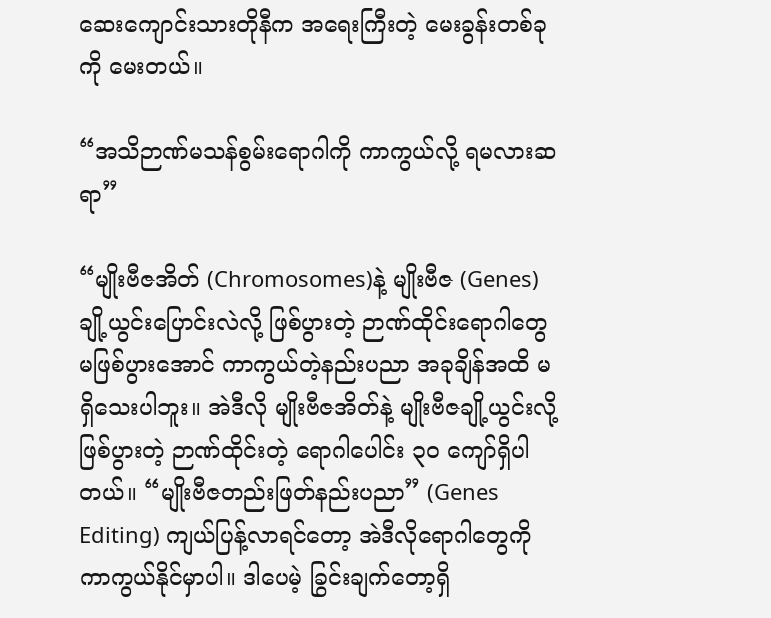ဆေးကျောင်းသားတိုနီက အရေးကြီးတဲ့ မေးခွန်းတစ်ခုကို မေးတယ်။

“အသိဉာဏ်မသန်စွမ်းရောဂါကို ကာကွယ်လို့ ရမလားဆရာ”

“မျိုးဗီဇအိတ် (Chromosomes)နဲ့ မျိုးဗီဇ (Genes)ချို့ယွင်းပြောင်းလဲလို့ ဖြစ်ပွားတဲ့ ဉာဏ်ထိုင်းရောဂါတွေ မဖြစ်ပွားအောင် ကာကွယ်တဲ့နည်းပညာ အခုချိန်အထိ မရှိသေးပါဘူး။ အဲဒီလို မျိုးဗီဇအိတ်နဲ့ မျိုးဗီဇချို့ယွင်းလို့ ဖြစ်ပွားတဲ့ ဉာဏ်ထိုင်းတဲ့ ရောဂါပေါင်း ၃၀ ကျော်ရှိပါတယ်။ “မျိုးဗီဇတည်းဖြတ်နည်းပညာ” (Genes Editing) ကျယ်ပြန့်လာရင်တော့ အဲဒီလိုရောဂါတွေကို ကာကွယ်နိုင်မှာပါ။ ဒါပေမဲ့ ခြွင်းချက်တော့ရှိ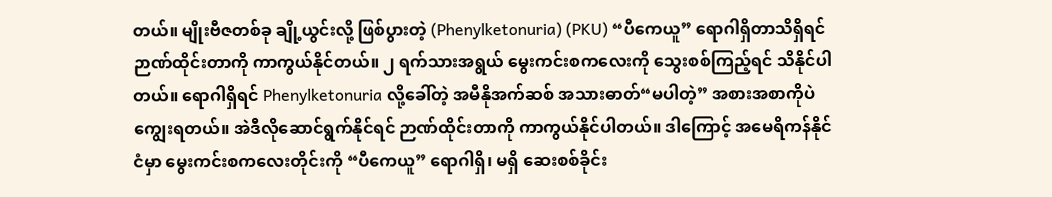တယ်။ မျိုးဗီဇတစ်ခု ချို့ယွင်းလို့ ဖြစ်ပွားတဲ့ (Phenylketonuria) (PKU) “ပီကေယူ” ရောဂါရှိတာသိရှိရင် ဉာဏ်ထိုင်းတာကို ကာကွယ်နိုင်တယ်။ ၂ ရက်သားအရွယ် မွေးကင်းစကလေးကို သွေးစစ်ကြည့်ရင် သိနိုင်ပါတယ်။ ရောဂါရှိရင် Phenylketonuria လို့ခေါ်တဲ့ အမီနိုအက်ဆစ် အသားဓာတ်“မပါတဲ့” အစားအစာကိုပဲ ကျွေးရတယ်။ အဲဒီလိုဆောင်ရွက်နိုင်ရင် ဉာဏ်ထိုင်းတာကို ကာကွယ်နိုင်ပါတယ်။ ဒါကြောင့် အမေရိကန်နိုင်ငံမှာ မွေးကင်းစကလေးတိုင်းကို “ပီကေယူ” ရောဂါရှိ၊ မရှိ ဆေးစစ်ခိုင်း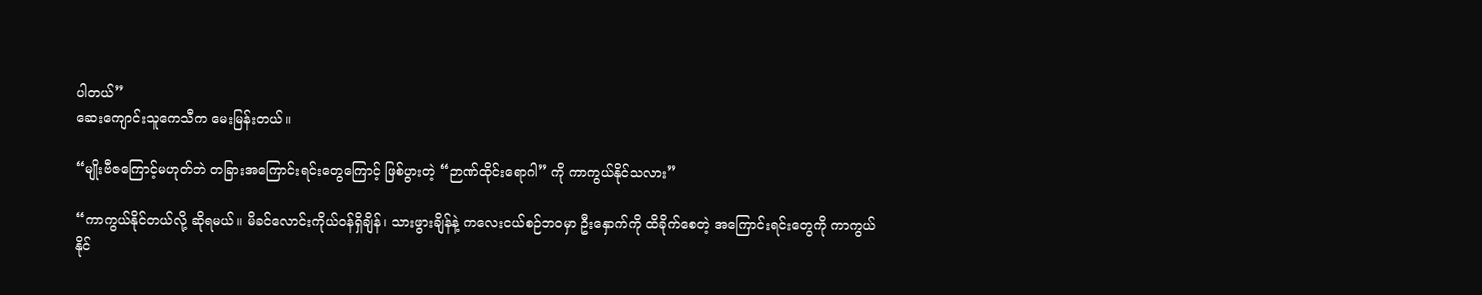ပါတယ်”
ဆေးကျောင်းသူကေသီက မေးမြန်းတယ်။

“မျိုးဗီဇကြောင့်မဟုတ်ဘဲ တခြားအကြောင်းရင်းတွေကြောင့် ဖြစ်ပွားတဲ့ “ဉာဏ်ထိုင်းရောဂါ” ကို ကာကွယ်နိုင်သလား”

“ကာကွယ်နိုင်တယ်လို့ ဆိုရမယ်။ မိခင်လောင်းကိုယ်ဝန်ရှိချိန်၊ သားဖွားချိန်နဲ့ ကလေးငယ်စဉ်ဘဝမှာ ဦးနှောက်ကို ထိခိုက်စေတဲ့ အကြောင်းရင်းတွေကို ကာကွယ်နိုင်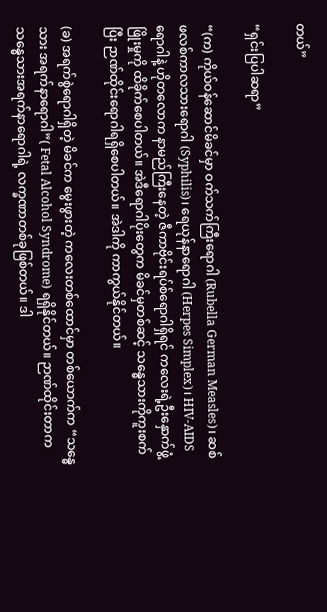တယ်”

“ရှင်းပြပါဆရာ”

“(က) ကိုယ်ဝန်ဆောင်မိခင်မှာ ဝက်သက်ကြီးရောဂါ (Rubella German Measles)၊ ဆစ်ဖလစ်ကာလသားရောဂါ (Syphilis)၊ ရေယုန်နာရောဂါ (Herpes Simplex)၊ HIV-AIDS ရောဂါနဲ့ ဟိုတလောက နာမည်ကြီးနေတဲ့ ဇီကာဗိုင်းရပ်စ်ရောဂါရှိရင် ကလေးရဲ့ဦးနှောက်ဖွံ့ဖြိုးမှုကို ထိခိုက်စေပါတယ်။ အဲဒီရောဂါပိုးတွေက မိခင်မှတစ်ဆင့် သန္ဓေသားကိုကူးစက်ပြီး ဉာဏ်ထိုင်းရောဂါရရှိစေပါတယ်။ အဲဒါကို ကာကွယ်နိုင်တယ်။

(ခ) အရက်စွဲရောဂါရှိတဲ့ မိခင်က မွေးဖွားတဲ့ ကလေးတစ်ထောင်မှာ တစ်ယောက်က “သန္ဓေသား အရက်နာရောဂါ”( Fetal Alcohol Syndrome) ရရှိနိုင်တယ်။ ဉာဏ်ထိုင်းတာက သန္ဓေသားအရက်နာရောဂါရဲ့ လက္ခဏာတစ်ခုဖြစ်တယ်။ ဒါ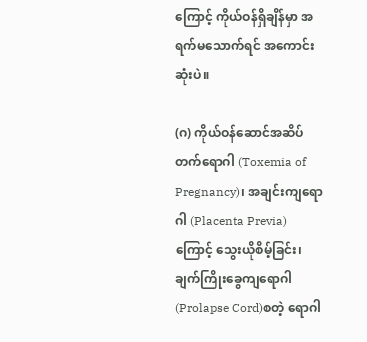ကြောင့် ကိုယ်ဝန်ရှိချိန်မှာ အရက်မသောက်ရင် အကောင်းဆုံးပဲ။

(ဂ) ကိုယ်ဝန်ဆောင်အဆိပ်တက်ရောဂါ (Toxemia of Pregnancy)၊ အချင်းကျရောဂါ (Placenta Previa) ကြောင့် သွေးယိုစိမ့်ခြင်း၊ ချက်ကြိုးခွေကျရောဂါ (Prolapse Cord)စတဲ့ ရောဂါ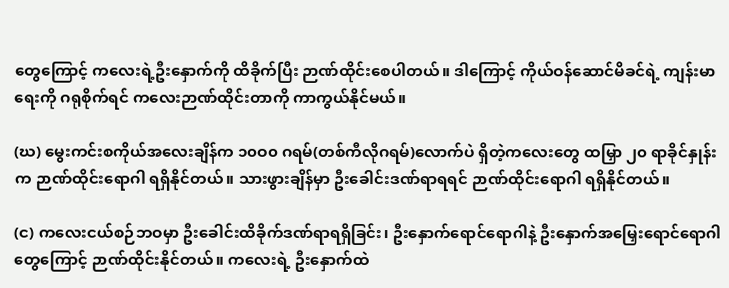တွေကြောင့် ကလေးရဲ့ဦးနှောက်ကို ထိခိုက်ပြီး ဉာဏ်ထိုင်းစေပါတယ်။ ဒါကြောင့် ကိုယ်ဝန်ဆောင်မိခင်ရဲ့ ကျန်းမာရေးကို ဂရုစိုက်ရင် ကလေးဉာဏ်ထိုင်းတာကို ကာကွယ်နိုင်မယ်။

(ဃ) မွေးကင်းစကိုယ်အလေးချိန်က ၁၀ဝ၀ ဂရမ်(တစ်ကီလိုဂရမ်)လောက်ပဲ ရှိတဲ့ကလေးတွေ ထမြှာ ၂၀ ရာခိုင်နှုန်းက ဉာဏ်ထိုင်းရောဂါ ရရှိနိုင်တယ်။ သားဖွားချိန်မှာ ဦးခေါင်းဒဏ်ရာရရင် ဉာဏ်ထိုင်းရောဂါ ရရှိနိုင်တယ်။

(င) ကလေးငယ်စဉ်ဘဝမှာ ဦးခေါင်းထိခိုက်ဒဏ်ရာရရှိခြင်း၊ ဦးနှောက်ရောင်ရောဂါနဲ့ ဦးနှောက်အမြှေးရောင်ရောဂါတွေကြောင့် ဉာဏ်ထိုင်းနိုင်တယ်။ ကလေးရဲ့ ဦးနှောက်ထဲ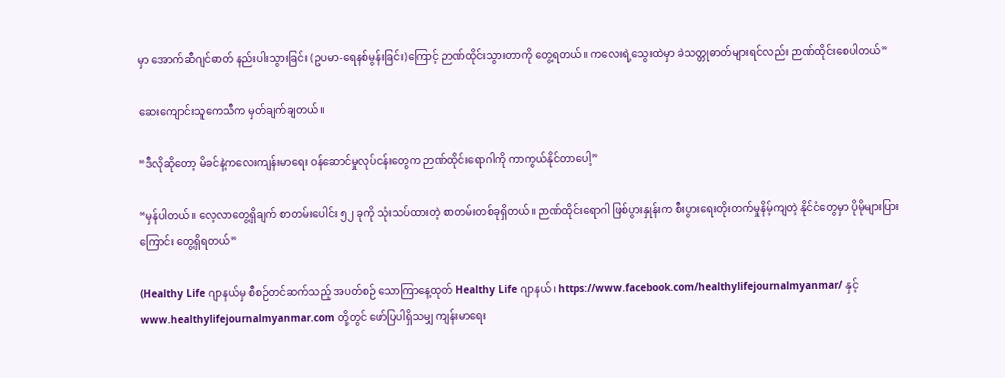မှာ အောက်ဆီဂျင်ဓာတ် နည်းပါးသွားခြင်း (ဥပမာ-ရေနစ်မွန်းခြင်း)ကြောင့် ဉာဏ်ထိုင်းသွားတာကို တွေ့ရတယ်။ ကလေးရဲ့သွေးထဲမှာ ခဲသတ္တုဓာတ်များရင်လည်း ဉာဏ်ထိုင်းစေပါတယ်”

ဆေးကျောင်းသူကေသီက မှတ်ချက်ချတယ်။

“ဒီလိုဆိုတော့ မိခင်နဲ့ကလေးကျန်းမာရေး ဝန်ဆောင်မှုလုပ်ငန်းတွေက ဉာဏ်ထိုင်းရောဂါကို ကာကွယ်နိုင်တာပေါ့”

“မှန်ပါတယ်။ လေ့လာတွေ့ရှိချက် စာတမ်းပေါင်း ၅၂ ခုကို သုံးသပ်ထားတဲ့ စာတမ်းတစ်ခုရှိတယ်။ ဉာဏ်ထိုင်းရောဂါ ဖြစ်ပွားနှုန်းက စီးပွားရေးတိုးတက်မှုနိမ့်ကျတဲ့ နိုင်ငံတွေမှာ ပိုမိုများပြားကြောင်း တွေ့ရှိရတယ်”

(Healthy Life ဂျာနယ်မှ စီစဉ်တင်ဆက်သည့် အပတ်စဉ် သောကြာနေ့ထုတ် Healthy Life ဂျာနယ်၊ https://www.facebook.com/healthylifejournalmyanmar/ နှင့် www.healthylifejournalmyanmar.com တို့တွင် ဖော်ပြပါရှိသမျှ ကျန်းမာရေး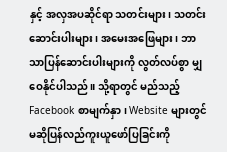နှင့် အလှအပဆိုင်ရာ သတင်းများ၊ သတင်းဆောင်းပါးများ၊ အမေးအဖြေများ၊ ဘာသာပြန်ဆောင်းပါးများကို လွတ်လပ်စွာ မျှဝေနိုင်ပါသည်။ သို့ရာတွင် မည်သည့် Facebook စာမျက်နှာ၊ Website များတွင်မဆိုပြန်လည်ကူးယူဖော်ပြခြင်းကို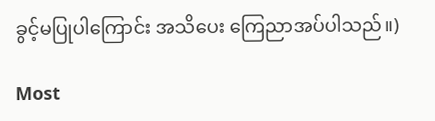ခွင့်မပြုပါကြောင်း အသိပေး ကြေညာအပ်ပါသည်။)

Most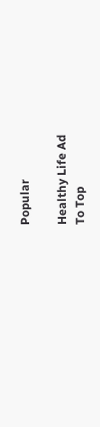Popular

Healthy Life Ad
To Top